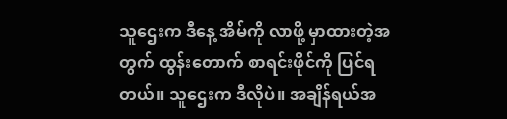သူဌေးက ဒီနေ့ အိမ်ကို လာဖို့ မှာထားတဲ့အတွက် ထွန်းတောက် စာရင်းဖိုင်ကို ပြင်ရတယ်။ သူဌေးက ဒီလိုပဲ။ အချိန်ရယ်အ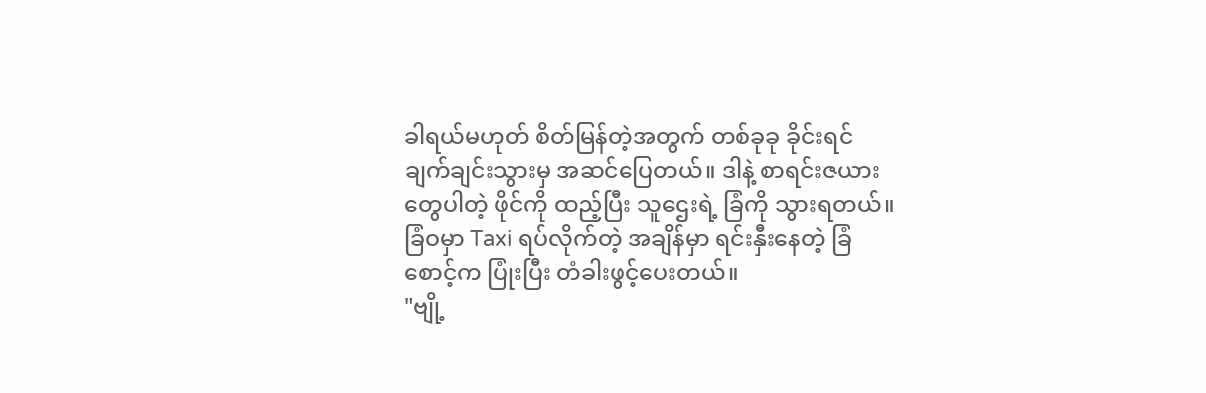ခါရယ်မဟုတ် စိတ်မြန်တဲ့အတွက် တစ်ခုခု ခိုင်းရင် ချက်ချင်းသွားမှ အဆင်ပြေတယ်။ ဒါနဲ့ စာရင်းဇယားတွေပါတဲ့ ဖိုင်ကို ထည့်ပြီး သူဌေးရဲ့ ခြံကို သွားရတယ်။
ခြံဝမှာ Taxi ရပ်လိုက်တဲ့ အချိန်မှာ ရင်းနှီးနေတဲ့ ခြံစောင့်က ပြုံးပြီး တံခါးဖွင့်ပေးတယ်။
"ဗျို့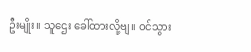ဦးမျိုး။ သူဌေး ခေါ်ထားလို့ဗျ။ ဝင်သွား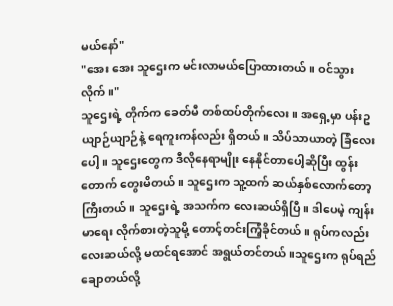မယ်နော်"
"အေး အေး သူဌေးက မင်းလာမယ်ပြောထားတယ်။ ဝင်သွားလိုက်။"
သူဌေးရဲ့ တိုက်က ခေတ်မီ တစ်ထပ်တိုက်လေး။ အရှေ့မှာ ပန်းဥယျာဉ်ယျာဉ်နဲ့ ရေကူးကန်လည်း ရှိတယ်။ သိပ်သာယာတဲ့ ခြံလေးပေါ့။ သူဌေးတွေက ဒီလိုနေရာမျိုး နေနိုင်တာပေါ့ဆိုပြီး ထွန်းတောက် တွေးမိတယ်။ သူဌေးက သူ့ထက် ဆယ်နှစ်လောက်တော့ ကြီးတယ်။ သူဌေးရဲ့ အသက်က လေးဆယ်ရှိပြီ။ ဒါပေမဲ့ ကျန်းမာရေး လိုက်စားတဲ့သူမို့ တောင့်တင်းကြံ့ခိုင်တယ်။ ရုပ်ကလည်း လေးဆယ်လို့ မထင်ရအောင် အရွယ်တင်တယ်။သူဌေးက ရုပ်ရည်ချောတယ်လို့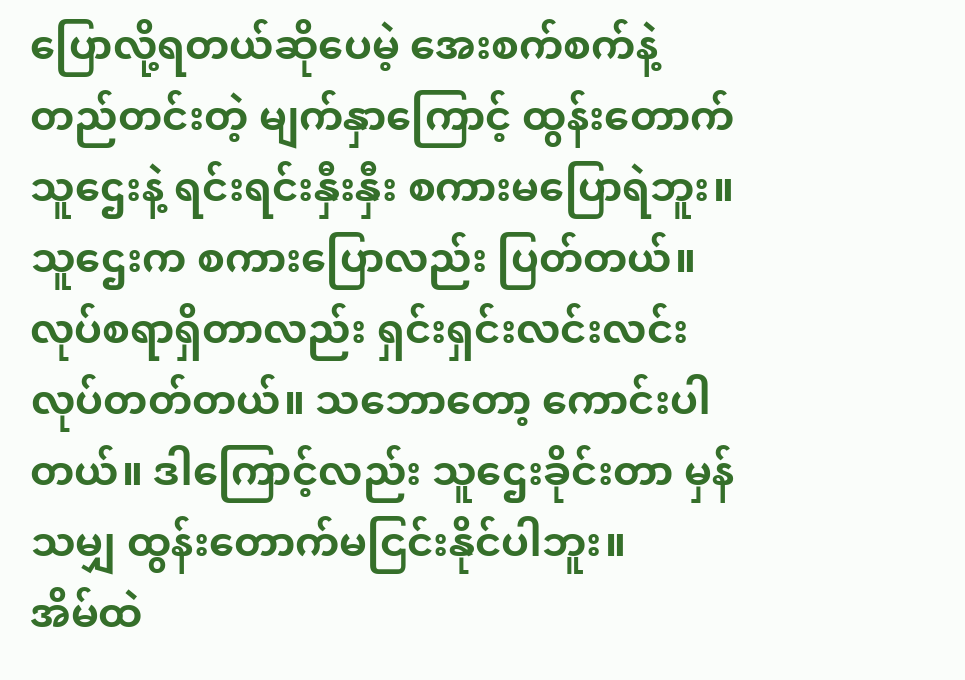ပြောလို့ရတယ်ဆိုပေမဲ့ အေးစက်စက်နဲ့ တည်တင်းတဲ့ မျက်နှာကြောင့် ထွန်းတောက် သူဌေးနဲ့ ရင်းရင်းနှီးနှီး စကားမပြောရဲဘူး။ သူဌေးက စကားပြောလည်း ပြတ်တယ်။ လုပ်စရာရှိတာလည်း ရှင်းရှင်းလင်းလင်း လုပ်တတ်တယ်။ သဘောတော့ ကောင်းပါတယ်။ ဒါကြောင့်လည်း သူဌေးခိုင်းတာ မှန်သမျှ ထွန်းတောက်မငြင်းနိုင်ပါဘူး။
အိမ်ထဲ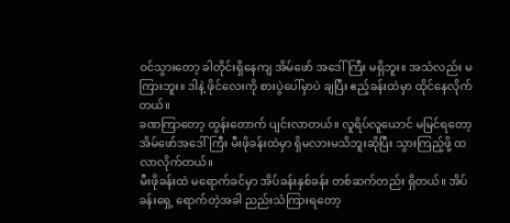ဝင်သွားတော့ ခါတိုင်းရှိနေကျ အိမ်ဖော် အဒေါ်ကြီး မရှိဘူး။ အသံလည်း မကြားဘူး။ ဒါနဲ့ ဖိုင်လေးကို စားပွဲပေါ်မှာပဲ ချပြီး ဧည့်ခန်းထဲမှာ ထိုင်နေလိုက်တယ်။
ခဏကြာတော့ ထွန်းတောက် ပျင်းလာတယ်။ လူရိပ်လူယောင် မမြင်ရတော့ အိမ်ဖော်အဒေါ်ကြီး မီးဖိုခန်းထဲမှာ ရှိမလားမသိဘူးဆိုပြီး သွားကြည့်ဖို့ ထလာလိုက်တယ်။
မီးဖိုခန်းထဲ မရောက်ခင်မှာ အိပ်ခန်းနှစ်ခန်း တစ်ဆက်တည်း ရှိတယ်။ အိပ်ခန်းရှေ့ ရောက်တဲ့အခါ ညည်းသံကြားရတော့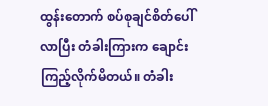ထွန်းတောက် စပ်စုချင်စိတ်ပေါ်လာပြီး တံခါးကြားက ချောင်းကြည့်လိုက်မိတယ်။ တံခါး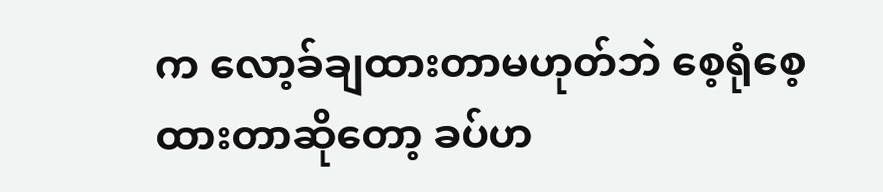က လော့ခ်ချထားတာမဟုတ်ဘဲ စေ့ရုံစေ့ထားတာဆိုတော့ ခပ်ဟ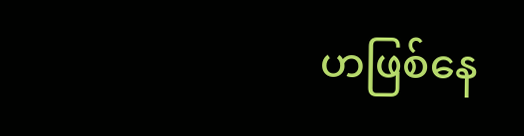ဟဖြစ်နေ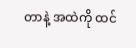တာနဲ့ အထဲကို ထင်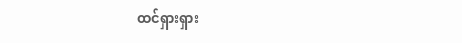ထင်ရှားရှား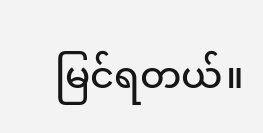မြင်ရတယ်။